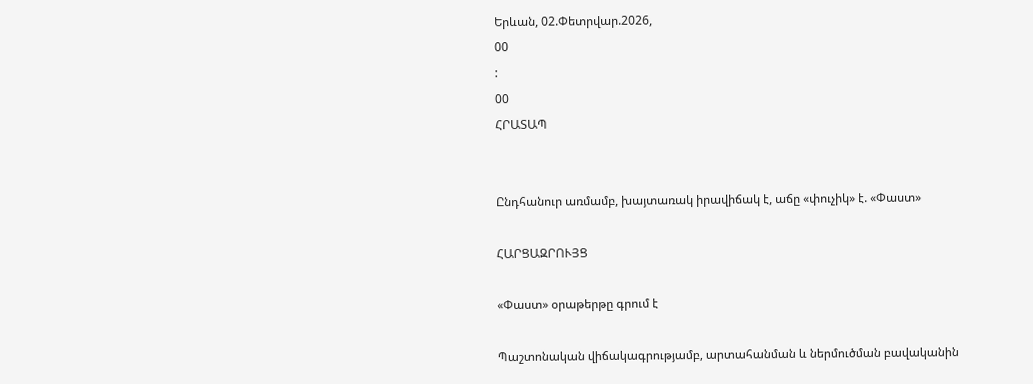Երևան, 02.Փետրվար.2026,
00
:
00
ՀՐԱՏԱՊ


Ընդհանուր առմամբ, խայտառակ իրավիճակ է, աճը «փուչիկ» է. «Փաստ»

ՀԱՐՑԱԶՐՈՒՅՑ

«Փաստ» օրաթերթը գրում է

Պաշտոնական վիճակագրությամբ, արտահանման և ներմուծման բավականին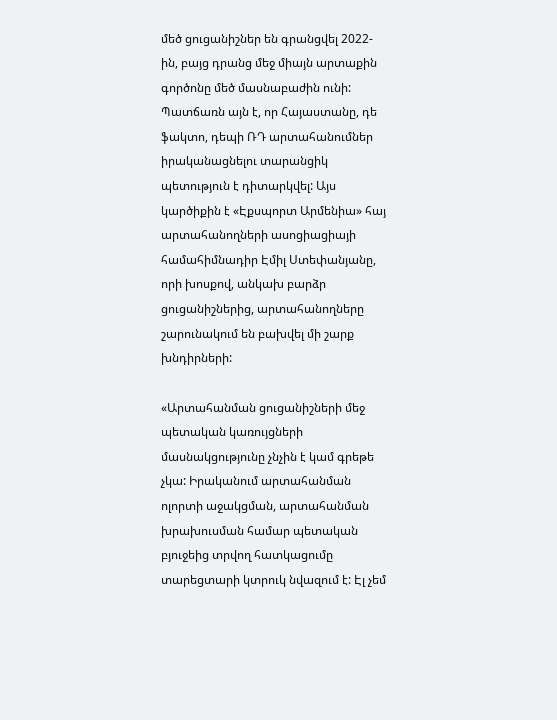մեծ ցուցանիշներ են գրանցվել 2022-ին, բայց դրանց մեջ միայն արտաքին գործոնը մեծ մասնաբաժին ունի: Պատճառն այն է, որ Հայաստանը, դե ֆակտո, դեպի ՌԴ արտահանումներ իրականացնելու տարանցիկ պետություն է դիտարկվել: Այս կարծիքին է «Էքսպորտ Արմենիա» հայ արտահանողների ասոցիացիայի համահիմնադիր Էմիլ Ստեփանյանը, որի խոսքով, անկախ բարձր ցուցանիշներից, արտահանողները շարունակում են բախվել մի շարք խնդիրների:

«Արտահանման ցուցանիշների մեջ պետական կառույցների մասնակցությունը չնչին է կամ գրեթե չկա: Իրականում արտահանման ոլորտի աջակցման, արտահանման խրախուսման համար պետական բյուջեից տրվող հատկացումը տարեցտարի կտրուկ նվազում է: Էլ չեմ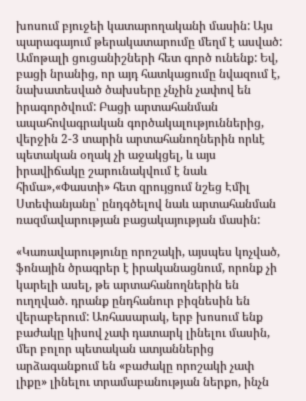խոսում բյուջեի կատարողականի մասին: Այս պարագայում թերակատարումը մեղմ է ասված: Ամոթալի ցուցանիշների հետ գործ ունենք: Եվ, բացի նրանից, որ այդ հատկացումը նվազում է, նախատեսված ծախսերը չնչին չափով են իրագործվում: Բացի արտահանման ապահովագրական գործակալություններից, վերջին 2-3 տարին արտահանողներին որևէ պետական օղակ չի աջակցել, և այս իրավիճակը շարունակվում է նաև հիմա»,«Փաստի» հետ զրույցում նշեց Էմիլ Ստեփանյանը՝ ընդգծելով նաև արտահանման ռազմավարության բացակայության մասին:

«Կառավարությունը որոշակի, այսպես կոչված, ֆոնային ծրագրեր է իրականացնում, որոնք չի կարելի ասել, թե արտահանողներին են ուղղված. դրանք ընդհանուր բիզնեսին են վերաբերում: Առհասարակ, երբ խոսում ենք բաժակը կիսով չափ դատարկ լինելու մասին, մեր բոլոր պետական ատյաններից արձագանքում են «բաժակը որոշակի չափ լիքը» լինելու տրամաբանության ներքո, ինչն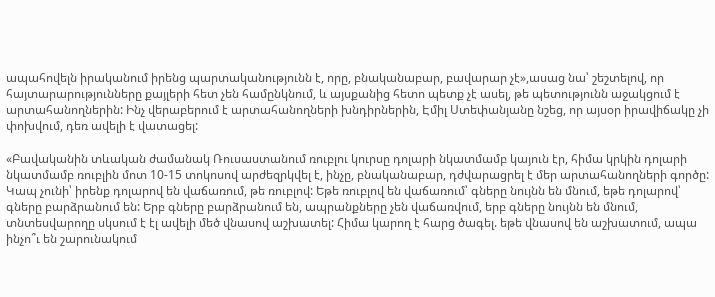ապահովելն իրականում իրենց պարտականությունն է, որը, բնականաբար, բավարար չէ»,ասաց նա՝ շեշտելով, որ հայտարարությունները քայլերի հետ չեն համընկնում, և այսքանից հետո պետք չէ ասել, թե պետությունն աջակցում է արտահանողներին: Ինչ վերաբերում է արտահանողների խնդիրներին, Էմիլ Ստեփանյանը նշեց, որ այսօր իրավիճակը չի փոխվում, դեռ ավելի է վատացել:

«Բավականին տևական ժամանակ Ռուսաստանում ռուբլու կուրսը դոլարի նկատմամբ կայուն էր, հիմա կրկին դոլարի նկատմամբ ռուբլին մոտ 10-15 տոկոսով արժեզրկվել է, ինչը, բնականաբար, դժվարացրել է մեր արտահանողների գործը: Կապ չունի՝ իրենք դոլարով են վաճառում, թե ռուբլով: Եթե ռուբլով են վաճառում՝ գները նույնն են մնում, եթե դոլարով՝ գները բարձրանում են: Երբ գները բարձրանում են, ապրանքները չեն վաճառվում, երբ գները նույնն են մնում, տնտեսվարողը սկսում է էլ ավելի մեծ վնասով աշխատել: Հիմա կարող է հարց ծագել. եթե վնասով են աշխատում, ապա ինչո՞ւ են շարունակում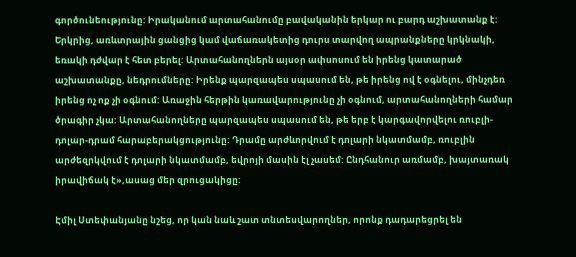գործունեությունը: Իրականում արտահանումը բավականին երկար ու բարդ աշխատանք է: Երկրից, առևտրային ցանցից կամ վաճառակետից դուրս տարվող ապրանքները կրկնակի, եռակի դժվար է հետ բերել: Արտահանողներն այսօր ափսոսում են իրենց կատարած աշխատանքը, նեդրումները: Իրենք պարզապես սպասում են, թե իրենց ով է օգնելու, մինչդեռ իրենց ոչ ոք չի օգնում: Առաջին հերթին կառավարությունը չի օգնում, արտահանողների համար ծրագիր չկա: Արտահանողները պարզապես սպասում են, թե երբ է կարգավորվելու ռուբլի-դոլար-դրամ հարաբերակցությունը: Դրամը արժևորվում է դոլարի նկատմամբ, ռուբլին արժեզրկվում է դոլարի նկատմամբ, եվրոյի մասին էլ չասեմ: Ընդհանուր առմամբ, խայտառակ իրավիճակ է»,ասաց մեր զրուցակիցը:

Էմիլ Ստեփանյանը նշեց, որ կան նաև շատ տնտեսվարողներ, որոնք դադարեցրել են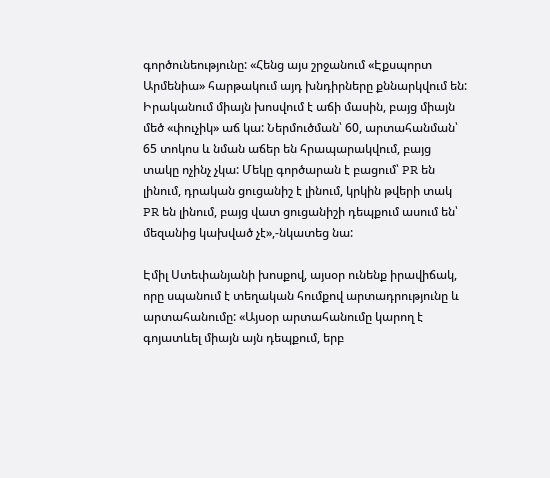գործունեությունը: «Հենց այս շրջանում «Էքսպորտ Արմենիա» հարթակում այդ խնդիրները քննարկվում են: Իրականում միայն խոսվում է աճի մասին, բայց միայն մեծ «փուչիկ» աճ կա: Ներմուծման՝ 60, արտահանման՝ 65 տոկոս և նման աճեր են հրապարակվում, բայց տակը ոչինչ չկա: Մեկը գործարան է բացում՝ PR են լինում, դրական ցուցանիշ է լինում, կրկին թվերի տակ PR են լինում, բայց վատ ցուցանիշի դեպքում ասում են՝ մեզանից կախված չէ»,-նկատեց նա:

Էմիլ Ստեփանյանի խոսքով, այսօր ունենք իրավիճակ, որը սպանում է տեղական հումքով արտադրությունը և արտահանումը: «Այսօր արտահանումը կարող է գոյատևել միայն այն դեպքում, երբ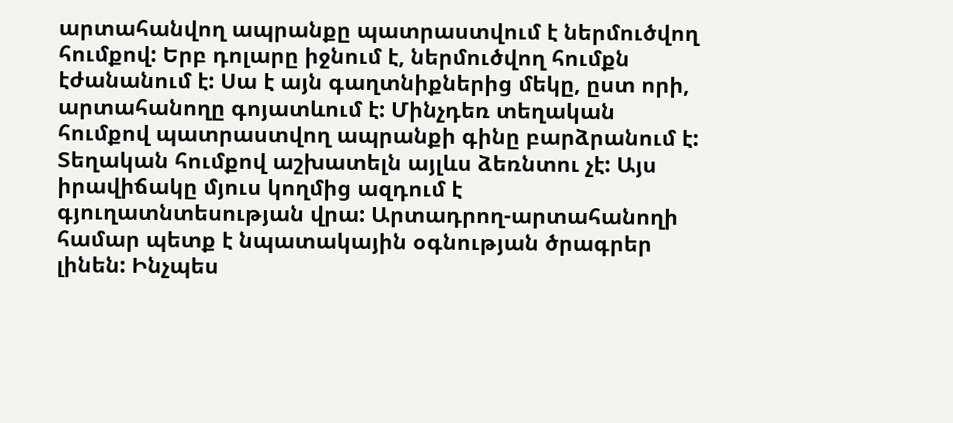արտահանվող ապրանքը պատրաստվում է ներմուծվող հումքով: Երբ դոլարը իջնում է, ներմուծվող հումքն էժանանում է: Սա է այն գաղտնիքներից մեկը, ըստ որի, արտահանողը գոյատևում է: Մինչդեռ տեղական հումքով պատրաստվող ապրանքի գինը բարձրանում է: Տեղական հումքով աշխատելն այլևս ձեռնտու չէ: Այս իրավիճակը մյուս կողմից ազդում է գյուղատնտեսության վրա: Արտադրող-արտահանողի համար պետք է նպատակային օգնության ծրագրեր լինեն: Ինչպես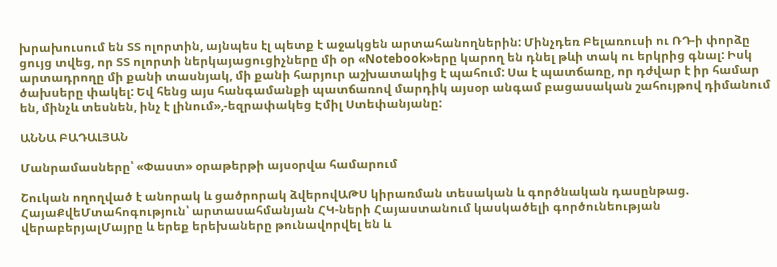խրախուսում են ՏՏ ոլորտին, այնպես էլ պետք է աջակցեն արտահանողներին: Մինչդեռ Բելառուսի ու ՌԴ-ի փորձը ցույց տվեց, որ ՏՏ ոլորտի ներկայացուցիչները մի օր «Notebook»երը կարող են դնել թևի տակ ու երկրից գնալ: Իսկ արտադրողը մի քանի տասնյակ, մի քանի հարյուր աշխատակից է պահում: Սա է պատճառը, որ դժվար է իր համար ծախսերը փակել: Եվ հենց այս հանգամանքի պատճառով մարդիկ այսօր անգամ բացասական շահույթով դիմանում են, մինչև տեսնեն, ինչ է լինում»,-եզրափակեց Էմիլ Ստեփանյանը:

ԱՆՆԱ ԲԱԴԱԼՅԱՆ

Մանրամասները՝ «Փաստ» օրաթերթի այսօրվա համարում

Շուկան ողողված է անորակ և ցածրորակ ձվերովԱԹՍ կիրառման տեսական և գործնական դասընթաց. ՀայաՔվեՄտահոգություն՝ արտասահմանյան ՀԿ-ների Հայաստանում կասկածելի գործունեության վերաբերյալՄայրը և երեք երեխաները թունավորվել են և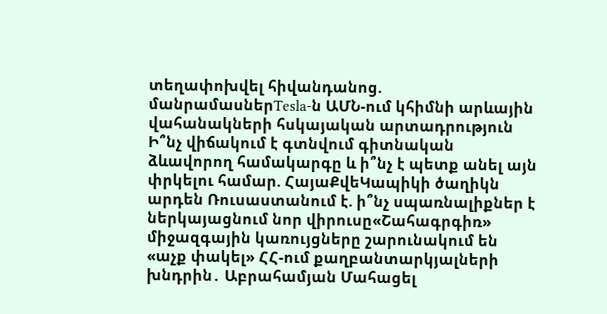տեղափոխվել հիվանդանոց. մանրամասներTesla-ն ԱՄՆ-ում կհիմնի արևային վահանակների հսկայական արտադրություն Ի՞նչ վիճակում է գտնվում գիտնական ձևավորող համակարգը և ի՞նչ է պետք անել այն փրկելու համար. ՀայաՔվեԿապիկի ծաղիկն արդեն Ռուսաստանում է. ի՞նչ սպառնալիքներ է ներկայացնում նոր վիրուսը«Շահագրգիռ» միջազգային կառույցները շարունակում են «աչք փակել» ՀՀ-ում քաղբանտարկյալների խնդրին․ Աբրահամյան Մահացել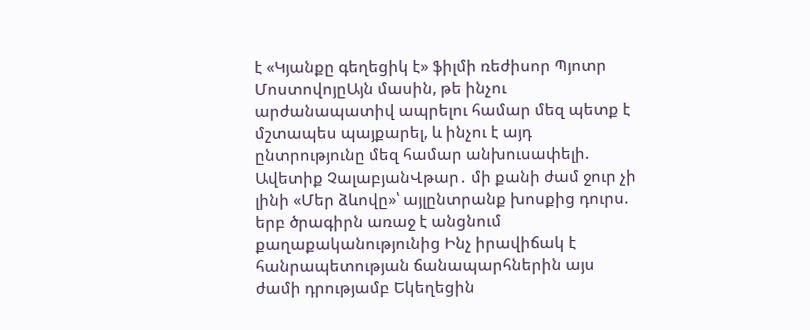է «Կյանքը գեղեցիկ է» ֆիլմի ռեժիսոր Պյոտր ՄոստովոյըԱյն մասին, թե ինչու արժանապատիվ ապրելու համար մեզ պետք է մշտապես պայքարել, և ինչու է այդ ընտրությունը մեզ համար անխուսափելի. Ավետիք ՉալաբյանՎթար․ մի քանի ժամ ջուր չի լինի «Մեր ձևովը»՝ այլընտրանք խոսքից դուրս. երբ ծրագիրն առաջ է անցնում քաղաքականությունից Ինչ իրավիճակ է հանրապետության ճանապարհներին այս ժամի դրությամբ Եկեղեցին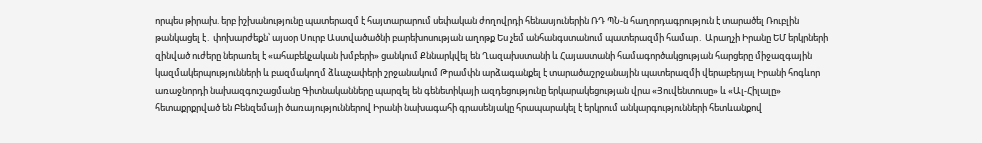որպես թիրախ. երբ իշխանությունը պատերազմ է հայտարարում սեփական ժողովրդի հենասյուներին ՌԴ ՊՆ-ն հաղորդագրություն է տարածել Ռուբլին թանկացել է․ փոխարժեքն՝ այսօր Սուրբ Աստվածածնի բարեխոսության աղոթք Ես չեմ անհանգստանում պատերազմի համար․ Արաղչի Իրանը ԵՄ երկրների զինված ուժերը ներառել է «ահաբեկչական խմբերի» ցանկում Քննարկվել են Ղազախստանի և Հայաստանի համագործակցության հարցերը միջազգային կազմակերպությունների և բազմակողմ ձևաչափերի շրջանակում Թրամփն արձագանքել է տարածաշրջանային պատերազմի վերաբերյալ Իրանի հոգևոր առաջնորդի նախազգուշացմանը Գիտնականները պարզել են գենետիկայի ազդեցությունը երկարակեցության վրա «Յուվենտուսը» և «Ալ-Հիլալը» հետաքրքրված են Բենզեմայի ծառայություններով Իրանի նախագահի գրասենյակը հրապարակել է երկրում անկարգությունների հետևանքով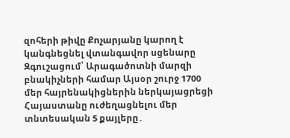զոհերի թիվը Քոչարյանը կարող է կանգնեցնել վտանգավոր սցենարը Զգուշացում՝ Արագածոտնի մարզի բնակիչների համար Այսօր շուրջ 1700 մեր հայրենակիցներին ներկայացրեցի Հայաստանը ուժեղացնելու մեր տնտեսական 5 քայլերը․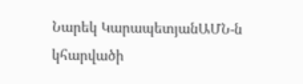Նարեկ ԿարապետյանԱՄՆ-ն կհարվածի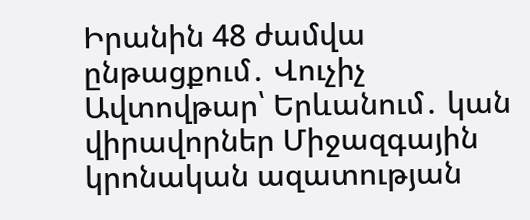Իրանին 48 ժամվա ընթացքում․ Վուչիչ Ավտովթար՝ Երևանում․ կան վիրավորներ Միջազգային կրոնական ազատության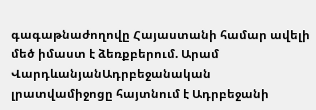գագաթնաժողովը Հայաստանի համար ավելի մեծ իմաստ է ձեռքբերում. Արամ ՎարդևանյանԱդրբեջանական լրատվամիջոցը հայտնում է Ադրբեջանի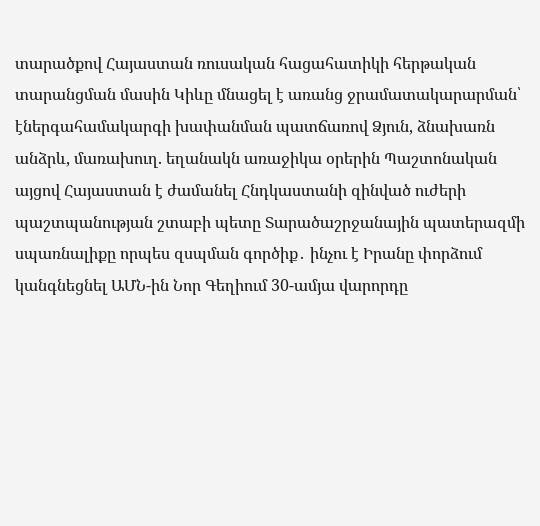տարածքով Հայաստան ռուսական հացահատիկի հերթական տարանցման մասին Կիևը մնացել է առանց ջրամատակարարման՝ էներգահամակարգի խափանման պատճառով Ձյուն, ձնախառն անձրև, մառախուղ. եղանակն առաջիկա օրերին Պաշտոնական այցով Հայաստան է ժամանել Հնդկաստանի զինված ուժերի պաշտպանության շտաբի պետը Տարածաշրջանային պատերազմի սպառնալիքը որպես զսպման գործիք․ ինչու է Իրանը փորձում կանգնեցնել ԱՄՆ-ին Նոր Գեղիում 30-ամյա վարորդը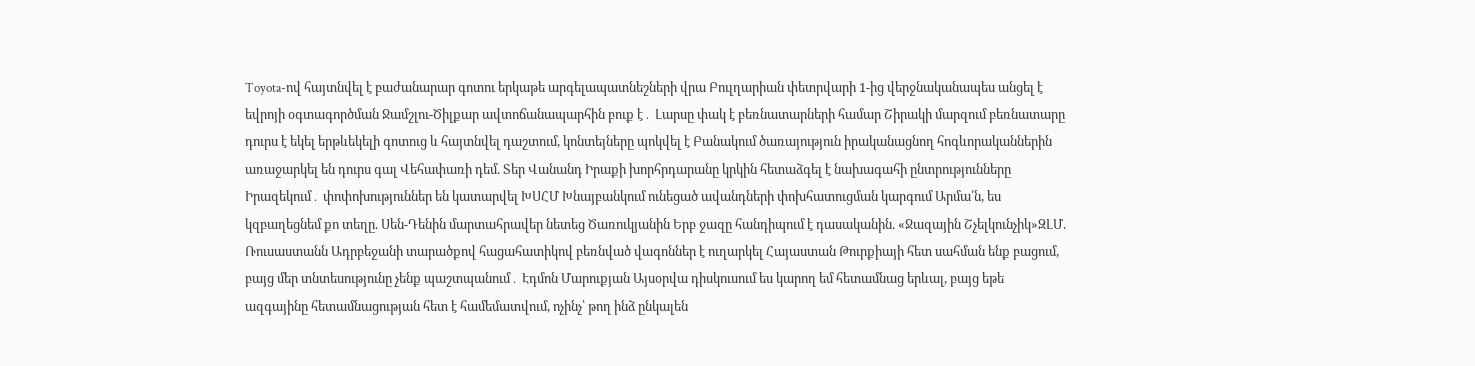Toyota-ով հայտնվել է բաժանարար գոտու երկաթե արգելապատնեշների վրա Բուլղարիան փետրվարի 1-ից վերջնականապես անցել է եվրոյի օգտագործման Ջամշլու-Ծիլքար ավտոճանապարհին բուք է․ Լարսը փակ է բեռնատարների համար Շիրակի մարզում բեռնատարը դուրս է եկել երթևեկելի գոտուց և հայտնվել դաշտում, կոնտեյները պոկվել է Բանակում ծառայություն իրականացնող հոգևորականներին առաջարկել են դուրս գալ Վեհափառի դեմ. Տեր Վանանդ Իրաքի խորհրդարանը կրկին հետաձգել է նախագահի ընտրությունները Իրազեկում․ փոփոխություններ են կատարվել ԽՍՀՄ Խնայբանկում ունեցած ավանդների փոխհատուցման կարգում Արմա՛ն, ես կզբաղեցնեմ քո տեղը. Սեն-Դենին մարտահրավեր նետեց Ծառուկյանին Երբ ջազը հանդիպում է դասականին. «Ջազային Շչելկունչիկ»ԶԼՄ. Ռուսաստանն Ադրբեջանի տարածքով հացահատիկով բեռնված վագոններ է ուղարկել Հայաստան Թուրքիայի հետ սահման ենք բացում, բայց մեր տնտեսությունը չենք պաշտպանում․ Էդմոն Մարուքյան Այսօրվա դիսկուսում ես կարող եմ հետամնաց երևալ, բայց եթե ազգայինը հետամնացության հետ է համեմատվում, ոչինչ՝ թող ինձ ընկալեն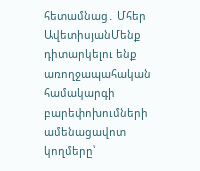հետամնաց․ Մհեր ԱվետիսյանՄենք դիտարկելու ենք առողջապահական համակարգի բարեփոխումների ամենացավոտ կողմերը՝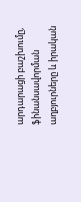արդարացի բաշխումը, ֆինանսավորման աղբյուրները և իրական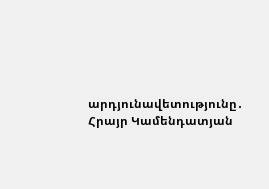արդյունավետությունը․ Հրայր Կամենդատյան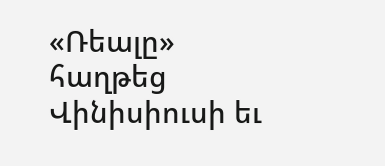«Ռեալը» հաղթեց Վինիսիուսի եւ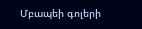Մբապեի գոլերի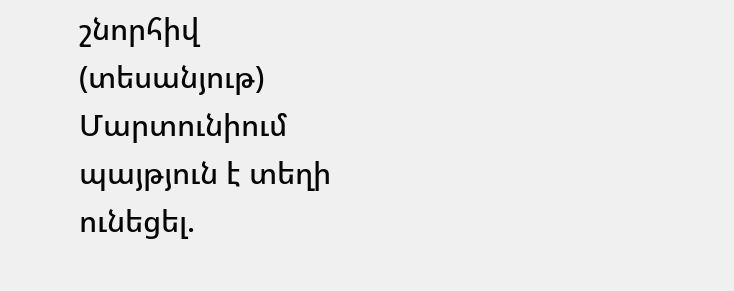շնորհիվ (տեսանյութ) Մարտունիում պայթյուն է տեղի ունեցել.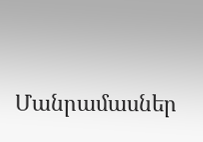Մանրամասներ